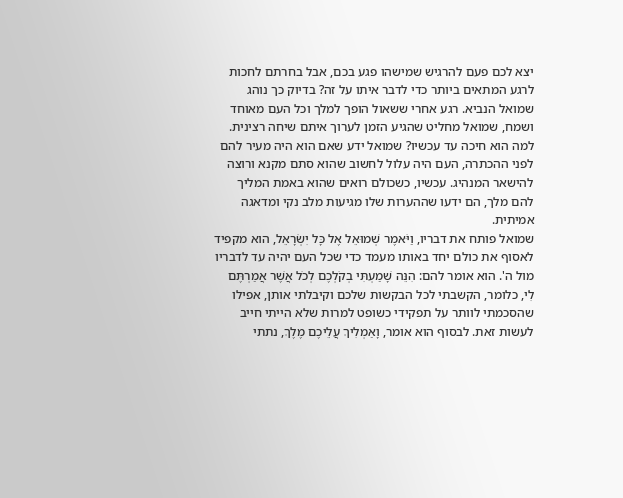יצא לכם פעם להרגיש שמישהו פגע בכם, אבל בחרתם לחכות לרגע המתאים ביותר כדי לדבר איתו על זה? בדיוק כך נוהג שמואל הנביא. רגע אחרי ששאול הופך למלך וכל העם מאוחד ושמח, שמואל מחליט שהגיע הזמן לערוך איתם שיחה רצינית. למה הוא חיכה עד עכשיו? שמואל ידע שאם הוא היה מעיר להם לפני ההכתרה, העם היה עלול לחשוב שהוא סתם מקנא ורוצה להישאר המנהיג. עכשיו, כשכולם רואים שהוא באמת המליך להם מלך, הם ידעו שההערות שלו מגיעות מלב נקי ומדאגה אמיתית.
שמואל פותח את דבריו, וַיֹּאמֶר שְׁמוּאֵל אֶל כָּל יִשְׂרָאֵל, הוא מקפיד לאסוף את כולם יחד באותו מעמד כדי שכל העם יהיה עד לדבריו מול ה'. הוא אומר להם: הִנֵּה שָׁמַעְתִּי בְקֹלְכֶם לְכֹל אֲשֶׁר אֲמַרְתֶּם לִי, כלומר, הקשבתי לכל הבקשות שלכם וקיבלתי אותן, אפילו שהסכמתי לוותר על תפקידי כשופט למרות שלא הייתי חייב לעשות זאת. לבסוף הוא אומר, וָאַמְלִיךְ עֲלֵיכֶם מֶלֶךְ, נתתי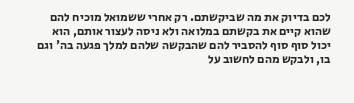לכם בדיוק את מה שביקשתם. רק אחרי ששמואל מוכיח להם שהוא קיים את בקשתם במלואה ולא ניסה לעצור אותם, הוא יכול סוף סוף להסביר להם שהבקשה שלהם למלך פגעה בה' וגם בו, ולבקש מהם לחשוב על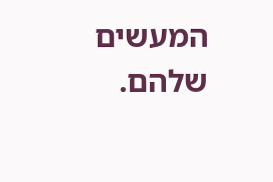המעשים שלהם.